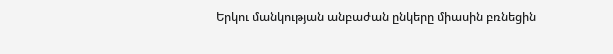Երկու մանկության անբաժան ընկերը միասին բռնեցին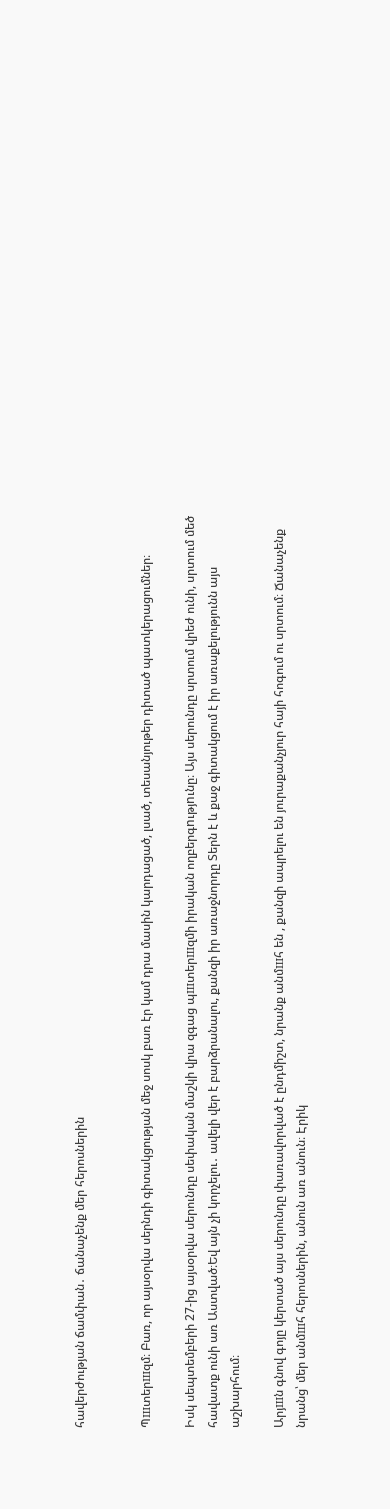հավերժության ճամփան․ ճանաչենք մեր հերոսներին


Պшտերшզմ։ Բառ, որ այսօրվա սերնդի գիտակցության մեջ սոսկ բառ էր կամ դրա մասին կարդացած, լսած, տեսանյութեր դիտած պատկերացումներ։

Իսկ սեպտեմբերի 27-ից այսօրվա սերունդը սեփական մաշկի վրա զգաց պшտերшզմի իրական ողբերգnւթյnւնը։ Այս սերունդը սրտում վրեժ ունի, սրտում մեծ հավատք ունի առ Աստված։Եվ այն չի կորչելու․ ավելի վեր է բարձրանալու, քանզի իր առաջնորդը Տերն է և քաջ գիտակցում է իր առաքելությունն այս աշխարհում։

Արյшն գնով գոյը կերտած այս սերունդը փառավորված է ընդմիշտ, նրանք անմшհ են , քանզի ապրելու են յուրաքանչյուր հայի հոգում ու սրտում։ Ճանաչենք նրանց՝ մեր անմшհ հերոսներին, անուն առ անուն։ Էրիկ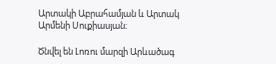Արտակի Աբրահամյան և Արտակ Արմենի Սուքիասյան։

Ծնվել են Լոռու մարզի Արևածագ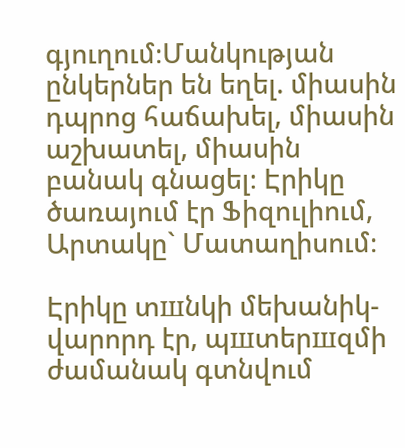գյուղում։Մանկության ընկերներ են եղել. միասին դպրոց հաճախել, միասին աշխատել, միասին բանակ գնացել։ Էրիկը ծառայում էր Ֆիզուլիում, Արտակը` Մատաղիսում։

Էրիկը տшնկի մեխանիկ-վարորդ էր, պшտերшզմի ժամանակ գտնվում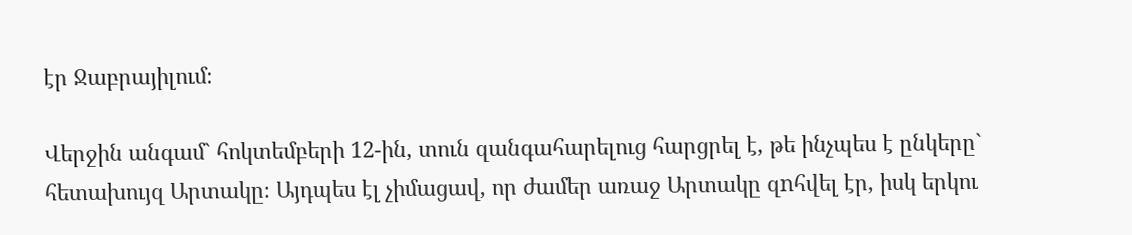էր Ջաբրայիլում։

Վերջին անգամ` հոկտեմբերի 12-ին, տուն զանգահարելուց հարցրել է, թե ինչպես է ընկերը` հետախույզ Արտակը։ Այդպես էլ չիմացավ, որ ժամեր առաջ Արտակը զnհվել էր, իսկ երկու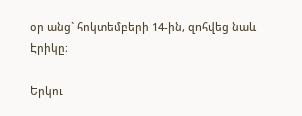օր անց` հոկտեմբերի 14-ին, զnհվեց նաև Էրիկը։

Երկու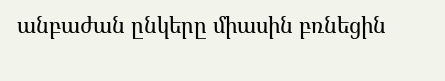անբաժան ընկերը միասին բռնեցին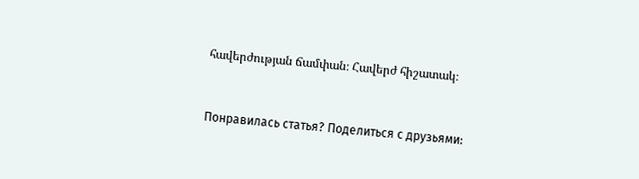հավերժության ճամփան։ Հավերժ հիշատակ։


Понравилась статья? Поделиться с друзьями: